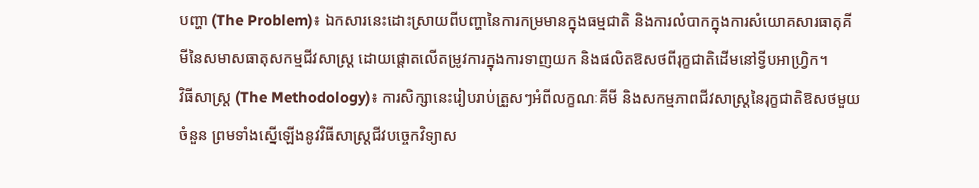បញ្ហា (The Problem)៖ ឯកសារនេះដោះស្រាយពីបញ្ហានៃការកម្រមានក្នុងធម្មជាតិ និងការលំបាកក្នុងការសំយោគសារធាតុគីមីនៃសមាសធាតុសកម្មជីវសាស្រ្ត ដោយផ្តោតលើតម្រូវការក្នុងការទាញយក និងផលិតឱសថពីរុក្ខជាតិដើមនៅទ្វីបអាហ្វ្រិក។
វិធីសាស្ត្រ (The Methodology)៖ ការសិក្សានេះរៀបរាប់ត្រួសៗអំពីលក្ខណៈគីមី និងសកម្មភាពជីវសាស្រ្តនៃរុក្ខជាតិឱសថមួយចំនួន ព្រមទាំងស្នើឡើងនូវវិធីសាស្រ្តជីវបច្ចេកវិទ្យាស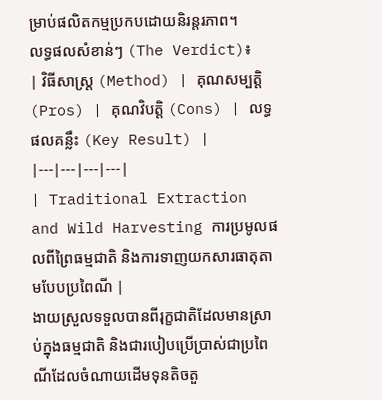ម្រាប់ផលិតកម្មប្រកបដោយនិរន្តរភាព។
លទ្ធផលសំខាន់ៗ (The Verdict)៖
| វិធីសាស្ត្រ (Method) | គុណសម្បត្តិ (Pros) | គុណវិបត្តិ (Cons) | លទ្ធផលគន្លឹះ (Key Result) |
|---|---|---|---|
| Traditional Extraction and Wild Harvesting ការប្រមូលផលពីព្រៃធម្មជាតិ និងការទាញយកសារធាតុតាមបែបប្រពៃណី |
ងាយស្រួលទទួលបានពីរុក្ខជាតិដែលមានស្រាប់ក្នុងធម្មជាតិ និងជារបៀបប្រើប្រាស់ជាប្រពៃណីដែលចំណាយដើមទុនតិចតួ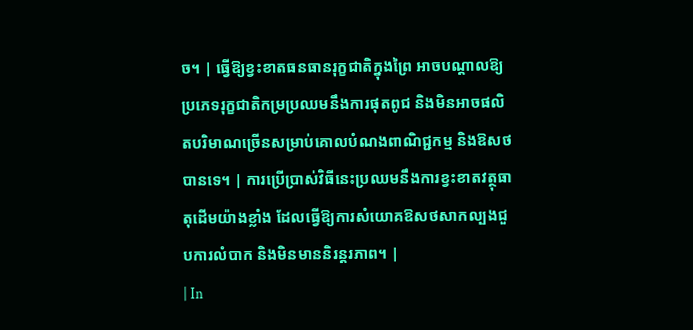ច។ | ធ្វើឱ្យខ្វះខាតធនធានរុក្ខជាតិក្នុងព្រៃ អាចបណ្តាលឱ្យប្រភេទរុក្ខជាតិកម្រប្រឈមនឹងការផុតពូជ និងមិនអាចផលិតបរិមាណច្រើនសម្រាប់គោលបំណងពាណិជ្ជកម្ម និងឱសថបានទេ។ | ការប្រើប្រាស់វិធីនេះប្រឈមនឹងការខ្វះខាតវត្ថុធាតុដើមយ៉ាងខ្លាំង ដែលធ្វើឱ្យការសំយោគឱសថសាកល្បងជួបការលំបាក និងមិនមាននិរន្តរភាព។ |
| In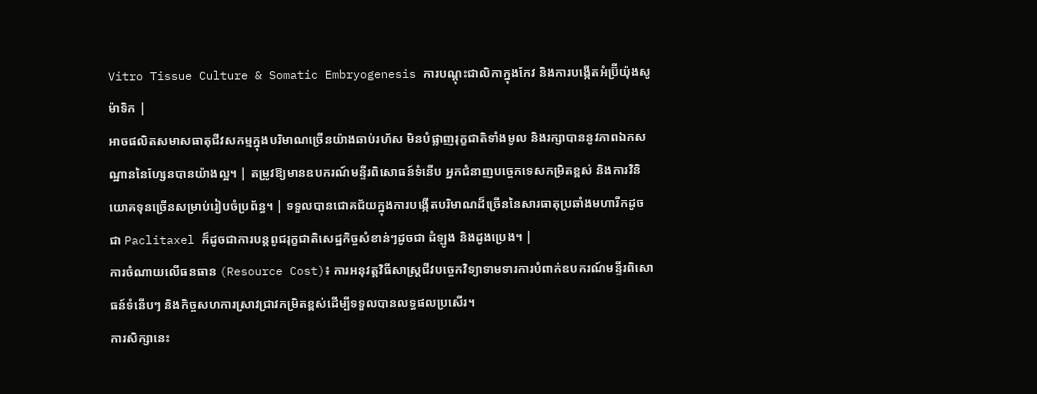Vitro Tissue Culture & Somatic Embryogenesis ការបណ្តុះជាលិកាក្នុងកែវ និងការបង្កើតអំប្រ៊ីយ៉ុងសូម៉ាទិក |
អាចផលិតសមាសធាតុជីវសកម្មក្នុងបរិមាណច្រើនយ៉ាងឆាប់រហ័ស មិនបំផ្លាញរុក្ខជាតិទាំងមូល និងរក្សាបាននូវភាពឯកសណ្ឋាននៃហ្សែនបានយ៉ាងល្អ។ | តម្រូវឱ្យមានឧបករណ៍មន្ទីរពិសោធន៍ទំនើប អ្នកជំនាញបច្ចេកទេសកម្រិតខ្ពស់ និងការវិនិយោគទុនច្រើនសម្រាប់រៀបចំប្រព័ន្ធ។ | ទទួលបានជោគជ័យក្នុងការបង្កើតបរិមាណដ៏ច្រើននៃសារធាតុប្រឆាំងមហារីកដូចជា Paclitaxel ក៏ដូចជាការបន្តពូជរុក្ខជាតិសេដ្ឋកិច្ចសំខាន់ៗដូចជា ដំឡូង និងដូងប្រេង។ |
ការចំណាយលើធនធាន (Resource Cost)៖ ការអនុវត្តវិធីសាស្រ្តជីវបច្ចេកវិទ្យាទាមទារការបំពាក់ឧបករណ៍មន្ទីរពិសោធន៍ទំនើបៗ និងកិច្ចសហការស្រាវជ្រាវកម្រិតខ្ពស់ដើម្បីទទួលបានលទ្ធផលប្រសើរ។
ការសិក្សានេះ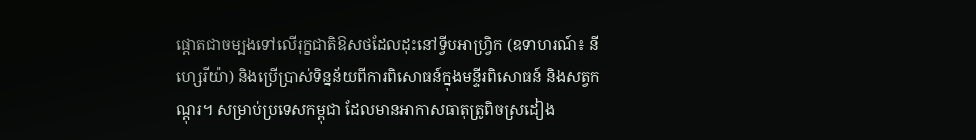ផ្តោតជាចម្បងទៅលើរុក្ខជាតិឱសថដែលដុះនៅទ្វីបអាហ្វ្រិក (ឧទាហរណ៍៖ នីហ្សេរីយ៉ា) និងប្រើប្រាស់ទិន្នន័យពីការពិសោធន៍ក្នុងមន្ទីរពិសោធន៍ និងសត្វកណ្តុរ។ សម្រាប់ប្រទេសកម្ពុជា ដែលមានអាកាសធាតុត្រូពិចស្រដៀង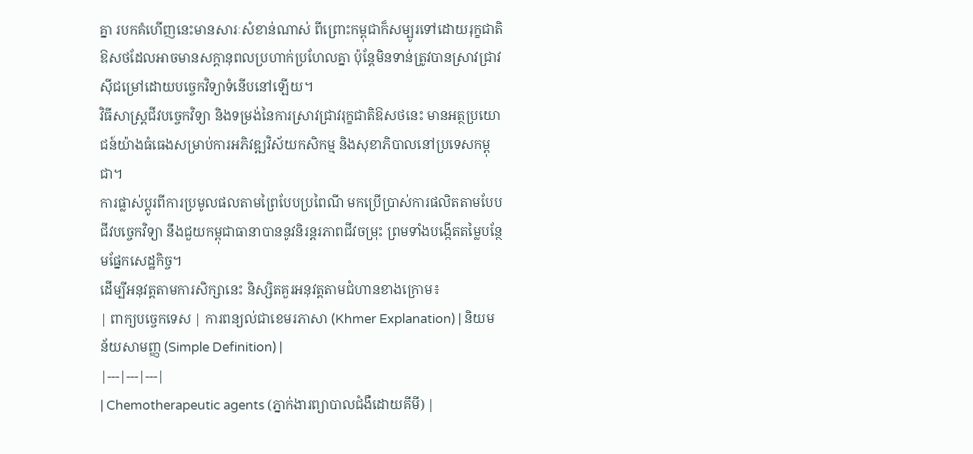គ្នា របកគំហើញនេះមានសារៈសំខាន់ណាស់ ពីព្រោះកម្ពុជាក៏សម្បូរទៅដោយរុក្ខជាតិឱសថដែលអាចមានសក្តានុពលប្រហាក់ប្រហែលគ្នា ប៉ុន្តែមិនទាន់ត្រូវបានស្រាវជ្រាវស៊ីជម្រៅដោយបច្ចេកវិទ្យាទំនើបនៅឡើយ។
វិធីសាស្រ្តជីវបច្ចេកវិទ្យា និងទម្រង់នៃការស្រាវជ្រាវរុក្ខជាតិឱសថនេះ មានអត្ថប្រយោជន៍យ៉ាងធំធេងសម្រាប់ការអភិវឌ្ឍវិស័យកសិកម្ម និងសុខាភិបាលនៅប្រទេសកម្ពុជា។
ការផ្លាស់ប្តូរពីការប្រមូលផលតាមព្រៃបែបប្រពៃណី មកប្រើប្រាស់ការផលិតតាមបែបជីវបច្ចេកវិទ្យា នឹងជួយកម្ពុជាធានាបាននូវនិរន្តរភាពជីវចម្រុះ ព្រមទាំងបង្កើតតម្លៃបន្ថែមផ្នែកសេដ្ឋកិច្ច។
ដើម្បីអនុវត្តតាមការសិក្សានេះ និស្សិតគួរអនុវត្តតាមជំហានខាងក្រោម៖
| ពាក្យបច្ចេកទេស | ការពន្យល់ជាខេមរភាសា (Khmer Explanation) | និយមន័យសាមញ្ញ (Simple Definition) |
|---|---|---|
| Chemotherapeutic agents (ភ្នាក់ងារព្យាបាលជំងឺដោយគីមី) |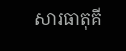សារធាតុគី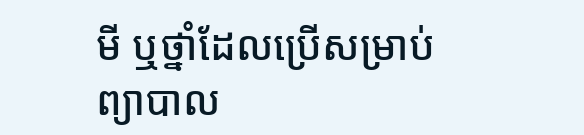មី ឬថ្នាំដែលប្រើសម្រាប់ព្យាបាល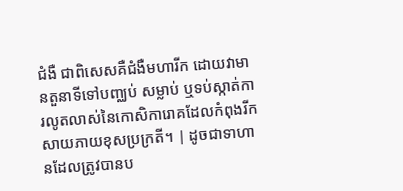ជំងឺ ជាពិសេសគឺជំងឺមហារីក ដោយវាមានតួនាទីទៅបញ្ឈប់ សម្លាប់ ឬទប់ស្កាត់ការលូតលាស់នៃកោសិការោគដែលកំពុងរីកសាយភាយខុសប្រក្រតី។ | ដូចជាទាហានដែលត្រូវបានប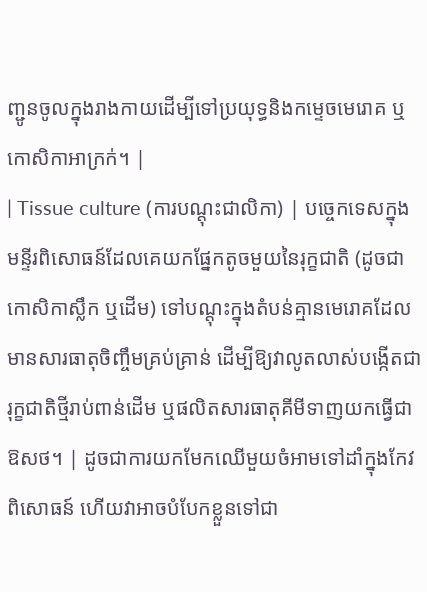ញ្ជូនចូលក្នុងរាងកាយដើម្បីទៅប្រយុទ្ធនិងកម្ទេចមេរោគ ឬកោសិកាអាក្រក់។ |
| Tissue culture (ការបណ្តុះជាលិកា) | បច្ចេកទេសក្នុងមន្ទីរពិសោធន៍ដែលគេយកផ្នែកតូចមួយនៃរុក្ខជាតិ (ដូចជាកោសិកាស្លឹក ឬដើម) ទៅបណ្តុះក្នុងតំបន់គ្មានមេរោគដែលមានសារធាតុចិញ្ចឹមគ្រប់គ្រាន់ ដើម្បីឱ្យវាលូតលាស់បង្កើតជារុក្ខជាតិថ្មីរាប់ពាន់ដើម ឬផលិតសារធាតុគីមីទាញយកធ្វើជាឱសថ។ | ដូចជាការយកមែកឈើមួយចំអាមទៅដាំក្នុងកែវពិសោធន៍ ហើយវាអាចបំបែកខ្លួនទៅជា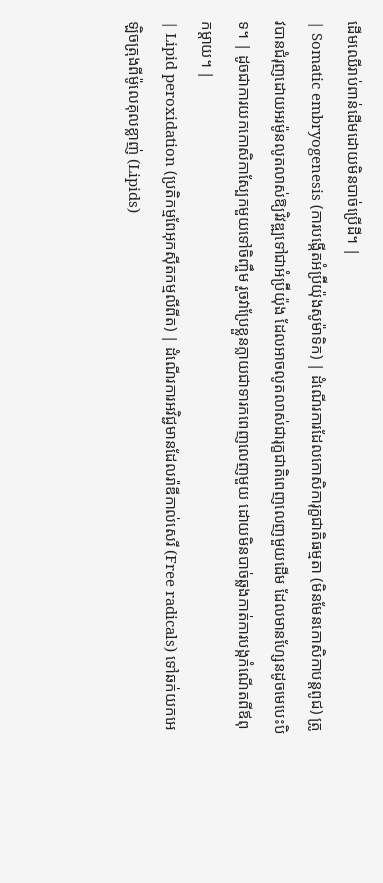ដើមឈើរាប់ពាន់ដើមដោយមិនបាច់ប្រើដី។ |
| Somatic embryogenesis (ការបង្កើតអំប្រ៊ីយ៉ុងសូម៉ាទិក) | ដំណើរការដែលកោសិការុក្ខជាតិធម្មតា (មិនមែនកោសិកាបន្តពូជ) ត្រូវបានជំរុញដោយអរម៉ូនលូតលាស់ឱ្យវិវឌ្ឍទៅជាអំប្រ៊ីយ៉ុង ដែលអាចលូតលាស់ជារុក្ខជាតិពេញលេញមួយដើម ដែលមានហ្សែនដូចមេបេះបិទ។ | ដូចជាការយកកោសិកាស្បែកមួយទៅចិញ្ចឹម រួចវាប្រែខ្លួនក្លាយជាទារកពេញលេញមួយ ដោយមិនបាច់ឆ្លងកាត់ការបង្កកំណើតពីឪពុកម្តាយ។ |
| Lipid peroxidation (ប្រតិកម្មពែអុកស៊ីតកម្មលីពីត) | ដំណើរការអវិជ្ជមានដែលរ៉ាឌីកាល់សេរី (Free radicals) ទៅឆក់យកអេឡិចត្រុងពីម៉ូលេគុលខ្លាញ់ (Lipids)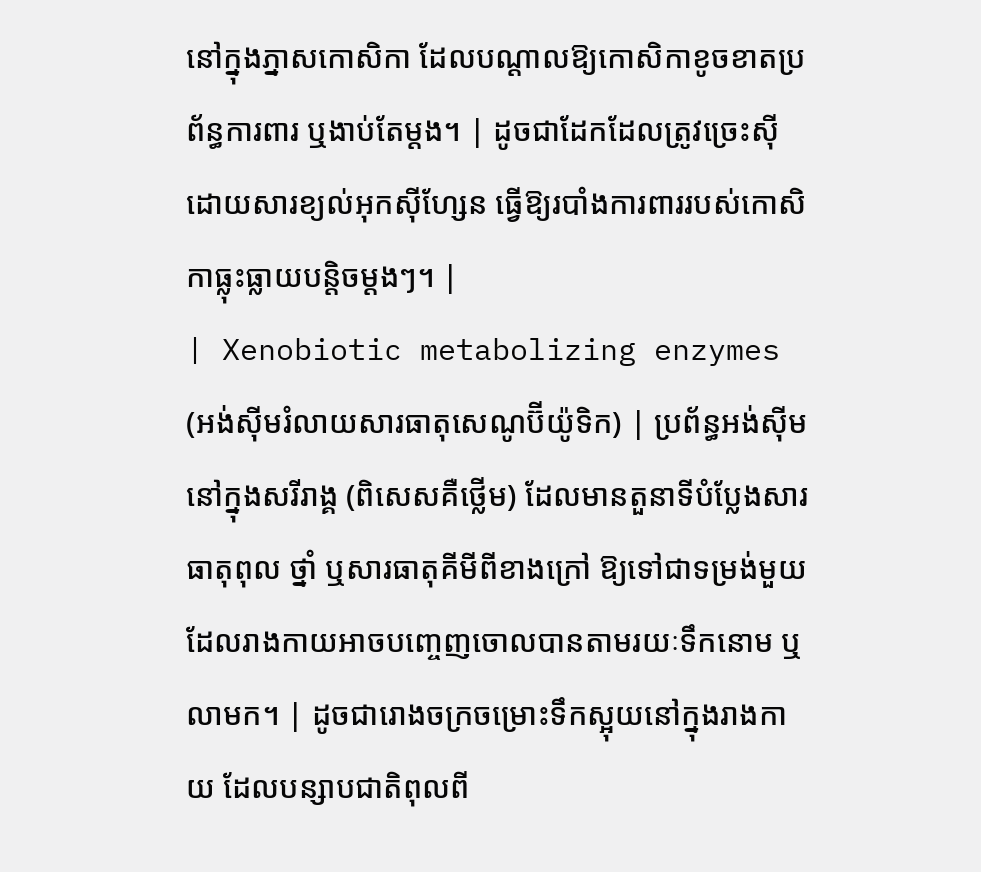នៅក្នុងភ្នាសកោសិកា ដែលបណ្តាលឱ្យកោសិកាខូចខាតប្រព័ន្ធការពារ ឬងាប់តែម្តង។ | ដូចជាដែកដែលត្រូវច្រេះស៊ីដោយសារខ្យល់អុកស៊ីហ្សែន ធ្វើឱ្យរបាំងការពាររបស់កោសិកាធ្លុះធ្លាយបន្តិចម្តងៗ។ |
| Xenobiotic metabolizing enzymes (អង់ស៊ីមរំលាយសារធាតុសេណូប៊ីយ៉ូទិក) | ប្រព័ន្ធអង់ស៊ីមនៅក្នុងសរីរាង្គ (ពិសេសគឺថ្លើម) ដែលមានតួនាទីបំប្លែងសារធាតុពុល ថ្នាំ ឬសារធាតុគីមីពីខាងក្រៅ ឱ្យទៅជាទម្រង់មួយដែលរាងកាយអាចបញ្ចេញចោលបានតាមរយៈទឹកនោម ឬលាមក។ | ដូចជារោងចក្រចម្រោះទឹកស្អុយនៅក្នុងរាងកាយ ដែលបន្សាបជាតិពុលពី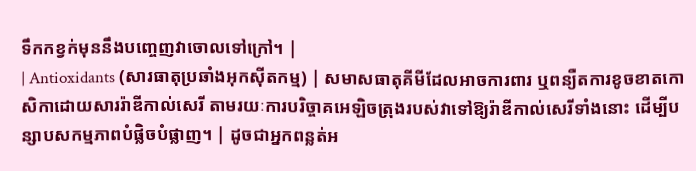ទឹកកខ្វក់មុននឹងបញ្ចេញវាចោលទៅក្រៅ។ |
| Antioxidants (សារធាតុប្រឆាំងអុកស៊ីតកម្ម) | សមាសធាតុគីមីដែលអាចការពារ ឬពន្យឺតការខូចខាតកោសិកាដោយសាររ៉ាឌីកាល់សេរី តាមរយៈការបរិច្ចាគអេឡិចត្រុងរបស់វាទៅឱ្យរ៉ាឌីកាល់សេរីទាំងនោះ ដើម្បីបន្សាបសកម្មភាពបំផ្លិចបំផ្លាញ។ | ដូចជាអ្នកពន្លត់អ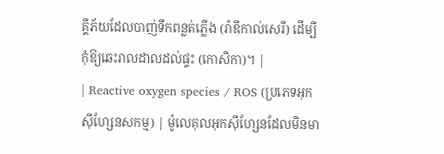គ្គីភ័យដែលបាញ់ទឹកពន្លត់ភ្លើង (រ៉ាឌីកាល់សេរី) ដើម្បីកុំឱ្យឆេះរាលដាលដល់ផ្ទះ (កោសិកា)។ |
| Reactive oxygen species / ROS (ប្រភេទអុកស៊ីហ្សែនសកម្ម) | ម៉ូលេគុលអុកស៊ីហ្សែនដែលមិនមា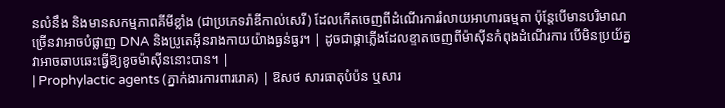នលំនឹង និងមានសកម្មភាពគីមីខ្លាំង (ជាប្រភេទរ៉ាឌីកាល់សេរី) ដែលកើតចេញពីដំណើរការរំលាយអាហារធម្មតា ប៉ុន្តែបើមានបរិមាណច្រើនវាអាចបំផ្លាញ DNA និងប្រូតេអ៊ីនរាងកាយយ៉ាងធ្ងន់ធ្ងរ។ | ដូចជាផ្កាភ្លើងដែលខ្ទាតចេញពីម៉ាស៊ីនកំពុងដំណើរការ បើមិនប្រយ័ត្នវាអាចឆាបឆេះធ្វើឱ្យខូចម៉ាស៊ីននោះបាន។ |
| Prophylactic agents (ភ្នាក់ងារការពាររោគ) | ឱសថ សារធាតុបំប៉ន ឬសារ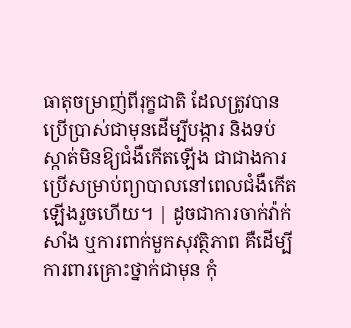ធាតុចម្រាញ់ពីរុក្ខជាតិ ដែលត្រូវបានប្រើប្រាស់ជាមុនដើម្បីបង្ការ និងទប់ស្កាត់មិនឱ្យជំងឺកើតឡើង ជាជាងការប្រើសម្រាប់ព្យាបាលនៅពេលជំងឺកើតឡើងរួចហើយ។ | ដូចជាការចាក់វ៉ាក់សាំង ឬការពាក់មួកសុវត្ថិភាព គឺដើម្បីការពារគ្រោះថ្នាក់ជាមុន កុំ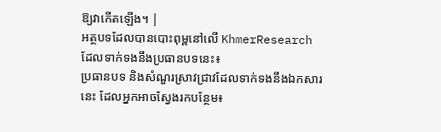ឱ្យវាកើតឡើង។ |
អត្ថបទដែលបានបោះពុម្ពនៅលើ KhmerResearch ដែលទាក់ទងនឹងប្រធានបទនេះ៖
ប្រធានបទ និងសំណួរស្រាវជ្រាវដែលទាក់ទងនឹងឯកសារនេះ ដែលអ្នកអាចស្វែងរកបន្ថែម៖